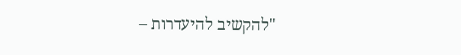"להקשיב להיעדרות –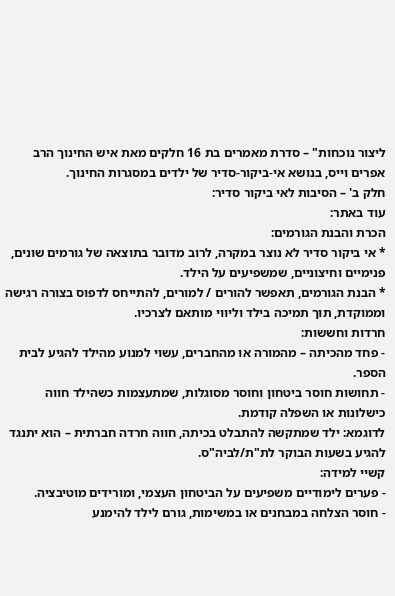ליצור נוכחות" – סדרת מאמרים בת 16 חלקים מאת איש החינוך הרב אפרים וייס, בנושא אי-ביקור-סדיר של ילדים במסגרות החינוך.
חלק ב' – הסיבות לאי ביקור סדיר:
עוד באתר:
הכרת והבנת הגורמים:
* אי ביקור סדיר לא נוצר במקרה, לרוב מדובר בתוצאה של גורמים שונים, פנימיים וחיצוניים, שמשפיעים על הילד.
* הבנת הגורמים, תאפשר להורים / למורים, להתייחס לדפוס בצורה רגישה וממוקדת, תוך תמיכה בילד וליווי מותאם לצרכיו.
חרדות וחששות:
- פחד מהכיתה – מהמורה או מהחברים, עשוי למנוע מהילד להגיע לבית הספר.
- תחושות חוסר ביטחון וחוסר מסוגלות, שמתעצמות כשהילד חווה כישלונות או השפלה קודמת.
לדוגמא: ילד שמתקשה להתבלט בכיתה, חווה חרדה חברתית – הוא יתנגד להגיע בשעות הבוקר לת"ת/לביה"ס.
קשיי למידה:
- פערים לימודיים משפיעים על הביטחון העצמי, ומורידים מוטיבציה.
- חוסר הצלחה במבחנים או במשימות, גורם לילד להימנע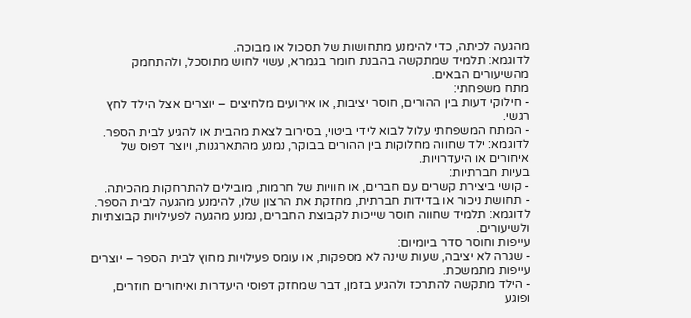מהגעה לכיתה, כדי להימנע מתחושות של תסכול או מבוכה.
לדוגמא: תלמיד שמתקשה בהבנת חומר בגמרא, עשוי לחוש מתוסכל, ולהתחמק מהשיעורים הבאים.
מתח משפחתי:
- חילוקי דעות בין ההורים, חוסר יציבות, או אירועים מלחיצים – יוצרים אצל הילד לחץ רגשי.
- המתח המשפחתי עלול לבוא לידי ביטוי, בסירוב לצאת מהבית או להגיע לבית הספר.
לדוגמא: ילד שחווה מחלוקות בין ההורים בבוקר, נמנע מהתארגנות, ויוצר דפוס של איחורים או היעדרויות.
בעיות חברתיות:
- קושי ביצירת קשרים עם חברים, או חוויות של חרמות, מובילים להתרחקות מהכיתה.
- תחושת ניכור או בדידות חברתית, מחזקת את הרצון שלו, להימנע מהגעה לבית הספר.
לדוגמא: תלמיד שחווה חוסר שייכות לקבוצת החברים, נמנע מהגעה לפעילויות קבוצתיות ולשיעורים.
עייפות וחוסר סדר ביומיום:
- שגרה לא יציבה, שעות שינה לא מספקות, או עומס פעילויות מחוץ לבית הספר – יוצרים עייפות מתמשכת.
- הילד מתקשה להתרכז ולהגיע בזמן, דבר שמחזק דפוסי היעדרות ואיחורים חוזרים, ופוגע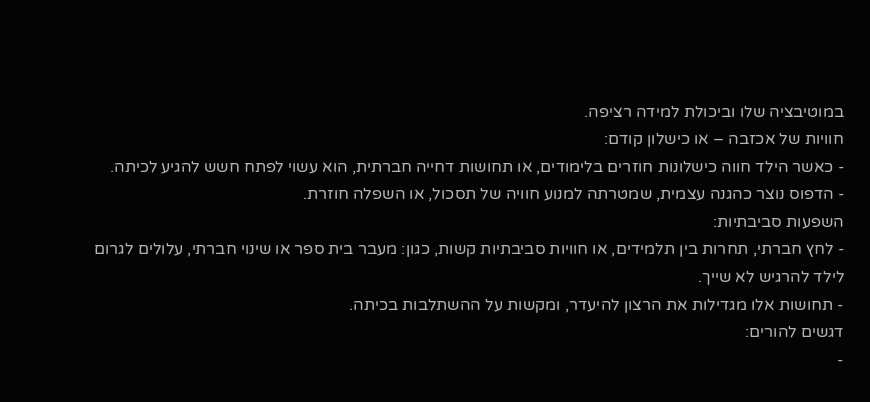במוטיבציה שלו וביכולת למידה רציפה.
חוויות של אכזבה – או כישלון קודם:
- כאשר הילד חווה כישלונות חוזרים בלימודים, או תחושות דחייה חברתית, הוא עשוי לפתח חשש להגיע לכיתה.
- הדפוס נוצר כהגנה עצמית, שמטרתה למנוע חוויה של תסכול, או השפלה חוזרת.
השפעות סביבתיות:
- לחץ חברתי, תחרות בין תלמידים, או חוויות סביבתיות קשות, כגון: מעבר בית ספר או שינוי חברתי, עלולים לגרום לילד להרגיש לא שייך.
- תחושות אלו מגדילות את הרצון להיעדר, ומקשות על ההשתלבות בכיתה.
דגשים להורים:
-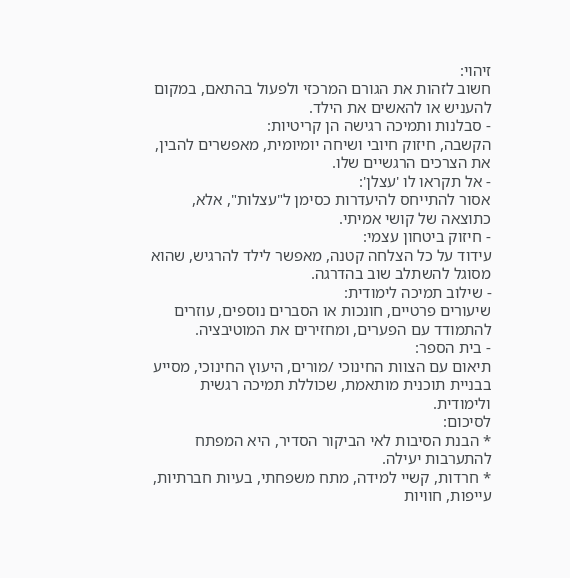זיהוי:
חשוב לזהות את הגורם המרכזי ולפעול בהתאם, במקום להעניש או להאשים את הילד.
- סבלנות ותמיכה רגישה הן קריטיות:
הקשבה, חיזוק חיובי ושיחה יומיומית, מאפשרים להבין, את הצרכים הרגשיים שלו.
- אל תקראו לו 'עצלן':
אסור להתייחס להיעדרות כסימן ל"עצלות", אלא, כתוצאה של קושי אמיתי.
- חיזוק ביטחון עצמי:
עידוד על כל הצלחה קטנה, מאפשר לילד להרגיש, שהוא מסוגל להשתלב שוב בהדרגה.
- שילוב תמיכה לימודית:
שיעורים פרטיים, חונכות או הסברים נוספים, עוזרים להתמודד עם הפערים, ומחזירים את המוטיבציה.
- בית הספר:
תיאום עם הצוות החינוכי /מורים, היעוץ החינוכי, מסייע בבניית תוכנית מותאמת, שכוללת תמיכה רגשית ולימודית.
לסיכום:
* הבנת הסיבות לאי הביקור הסדיר, היא המפתח להתערבות יעילה.
* חרדות, קשיי למידה, מתח משפחתי, בעיות חברתיות, עייפות, חוויות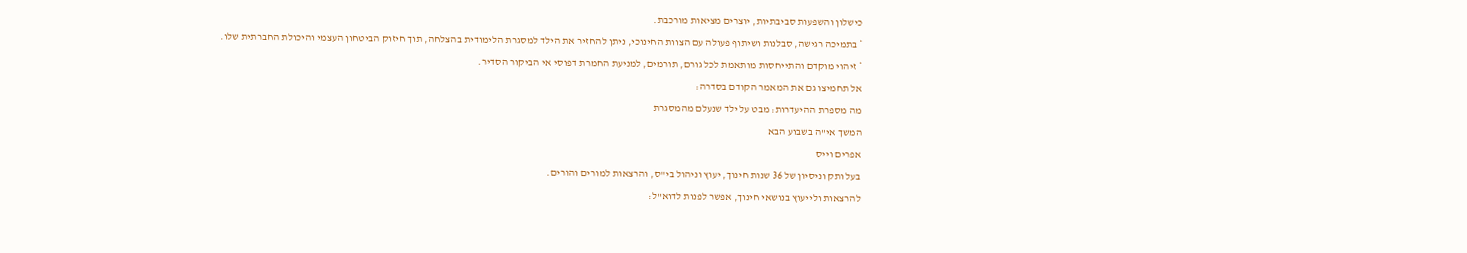כישלון והשפעות סביבתיות, יוצרים מציאות מורכבת.
* בתמיכה רגישה, סבלנות ושיתוף פעולה עם הצוות החינוכי, ניתן להחזיר את הילד למסגרת הלימודית בהצלחה, תוך חיזוק הביטחון העצמי והיכולת החברתית שלו.
* זיהוי מוקדם והתייחסות מותאמת לכל גורם, תורמים, למניעת החמרת דפוסי אי הביקור הסדיר.
אל תחמיצו גם את המאמר הקודם בסדרה:
מה מספרת ההיעדרות: מבט על ילד שנעלם מהמסגרת
המשך אי"ה בשבוע הבא
אפרים וייס
בעל ותק וניסיון של 36 שנות חינוך, יעוץ וניהול בי"ס, והרצאות למורים והורים.
להרצאות ולייעוץ בנושאי חינוך, אפשר לפנות לדוא"ל: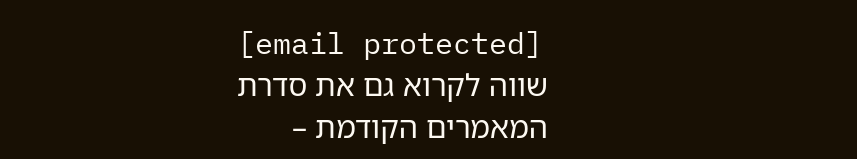[email protected]
שווה לקרוא גם את סדרת המאמרים הקודמת –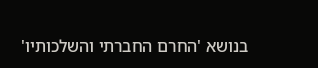בנושא 'החרם החברתי והשלכותיו'